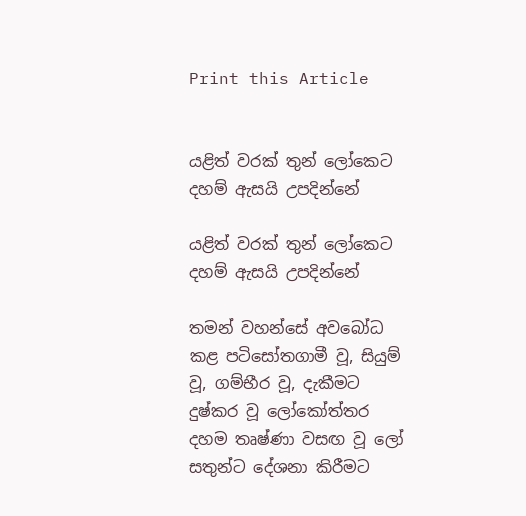Print this Article


යළිත් වරක් තුන් ලෝකෙට දහම් ඇසයි උපදින්නේ

යළිත් වරක් තුන් ලෝකෙට දහම් ඇසයි උපදින්නේ

තමන් වහන්සේ අවබෝධ කළ පටිසෝතගාමී වූ, සියුම් වූ, ගම්භීර වූ, දැකීමට දුෂ්කර වූ ලෝකෝත්තර දහම තෘෂ්ණා වසඟ වූ ලෝ සතුන්ට දේශනා කිරීමට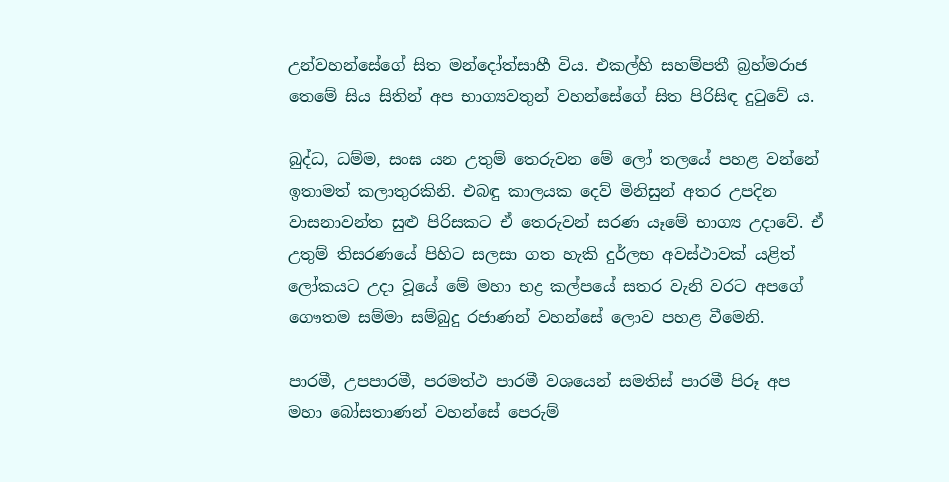උන්වහන්සේගේ සිත මන්දෝත්සාහී විය. එකල්හි සහම්පතී බ්‍රහ්මරාජ තෙමේ සිය සිතින් අප භාග්‍යවතුන් වහන්සේගේ සිත පිරිසිඳ දුටුවේ ය.

බුද්ධ, ධම්ම, සංඝ යන උතුම් තෙරුවන මේ ලෝ තලයේ පහළ වන්නේ ඉතාමත් කලාතුරකිනි. එබඳු කාලයක දෙව් මිනිසුන් අතර උපදින වාසනාවන්ත සුළු පිරිසකට ඒ තෙරුවන් සරණ යෑමේ භාග්‍ය උදාවේ. ඒ උතුම් තිසරණයේ පිහිට සලසා ගත හැකි දුර්ලභ අවස්ථාවක් යළිත් ලෝකයට උදා වූයේ මේ මහා භද්‍ර කල්පයේ සතර වැනි වරට අපගේ ගෞතම සම්මා සම්බුදු රජාණන් වහන්සේ ලොව පහළ වීමෙනි.

පාරමී, උපපාරමී, පරමත්ථ පාරමී වශයෙන් සමතිස් පාරමී පිරූ අප මහා බෝසතාණන් වහන්සේ පෙරුම්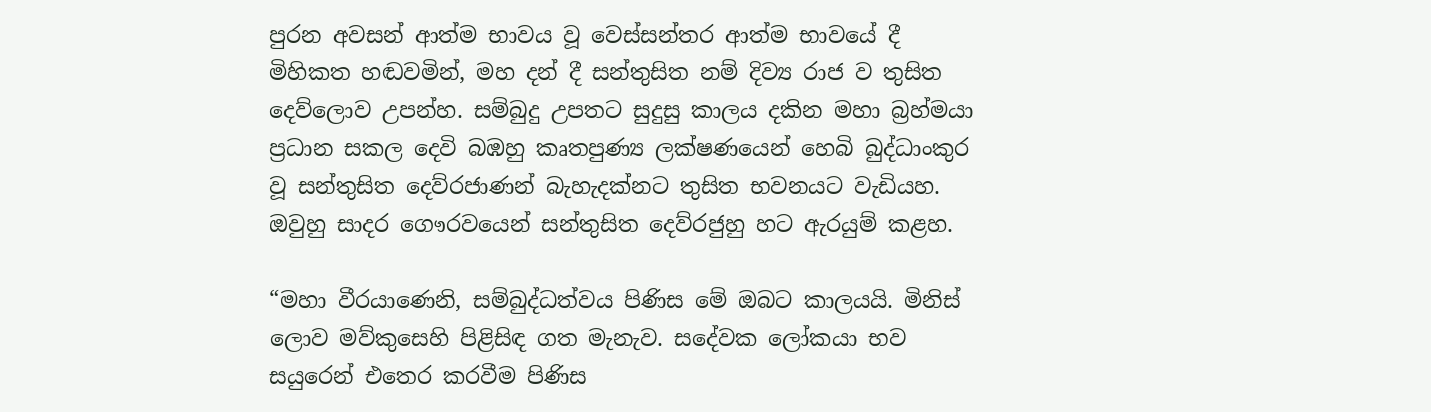පුරන අවසන් ආත්ම භාවය වූ වෙස්සන්තර ආත්ම භාවයේ දී මිහිකත හඬවමින්, මහ දන් දී සන්තුසිත නම් දිව්‍ය රාජ ව තුසිත දෙව්ලොව උපන්හ. සම්බුදු උපතට සුදුසු කාලය දකින මහා බ්‍රහ්මයා ප්‍රධාන සකල දෙවි බඹහු කෘතපුණ්‍ය ලක්ෂණයෙන් හෙබි බුද්ධාංකුර වූ සන්තුසිත දෙව්රජාණන් බැහැදක්නට තුසිත භවනයට වැඩියහ. ඔවුහු සාදර ගෞරවයෙන් සන්තුසිත දෙව්රජුහු හට ඇරයුම් කළහ.

“මහා වීරයාණෙනි, සම්බුද්ධත්වය පිණිස මේ ඔබට කාලයයි. මිනිස් ලොව මව්කුසෙහි පිළිසිඳ ගත මැනැව. සදේවක ලෝකයා භව සයුරෙන් එතෙර කරවීම පිණිස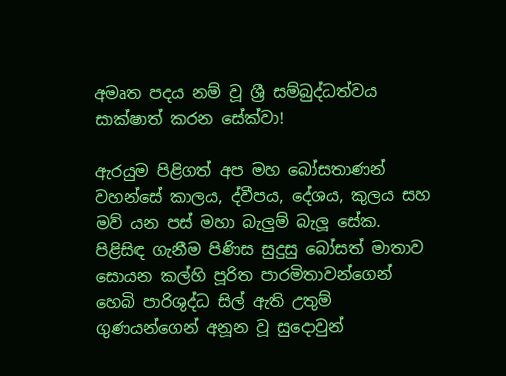අමෘත පදය නම් වූ ශ්‍රී සම්බුද්ධත්වය සාක්ෂාත් කරන සේක්වා!

ඇරයුම පිළිගත් අප මහ බෝසතාණන් වහන්සේ කාලය, ද්වීපය, දේශය, කුලය සහ මව් යන පස් මහා බැලුම් බැලූ සේක. පිළිසිඳ ගැනීම පිණිස සුදුසු බෝසත් මාතාව සොයන කල්හි පූරිත පාරමිතාවන්ගෙන් හෙබි පාරිශුද්ධ සිල් ඇති උතුම් ගුණයන්ගෙන් අනූන වූ සුදොවුන්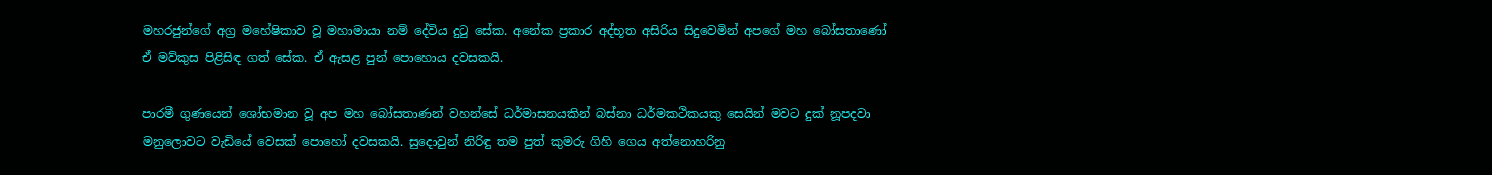මහරජුන්ගේ අග්‍ර මහේෂිකාව වූ මහාමායා නම් දේවිය දුටු සේක. අනේක ප්‍රකාර අද්භූත අසිරිය සිදුවෙමින් අපගේ මහ බෝසතාණෝ ඒ මව්කුස පිළිසිඳ ගත් සේක. ඒ ඇසළ පුන් පොහොය දවසකයි.

පාරමී ගුණයෙන් ශෝභමාන වූ අප මහ බෝසතාණන් වහන්සේ ධර්මාසනයකින් බස්නා ධර්මකථිකයකු සෙයින් මවට දුක් නූපදවා මනුලොවට වැඩියේ වෙසක් පොහෝ දවසකයි. සුදොවුන් නිරිඳු තම පුත් කුමරු ගිහි ගෙය අත්නොහරිනු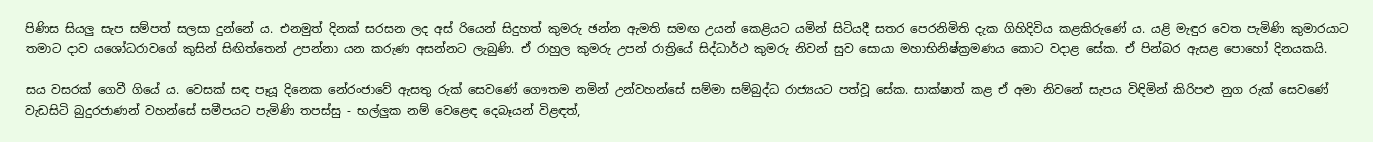පිණිස සියලු සැප සම්පත් සලසා දුන්නේ ය. එනමුත් දිනක් සරසන ලද අස් රියෙන් සිදුහත් කුමරු ඡන්න ඇමති සමඟ උයන් කෙළියට යමින් සිටියදී සතර පෙරනිමිති දැක ගිහිදිවිය කළකිරුණේ ය. යළි මැඳුර වෙත පැමිණි කුමාරයාට තමාට දාව යශෝධරාවගේ කුසින් සිඟිත්තෙන් උපන්නා යන කරුණ අසන්නට ලැබුණි. ඒ රාහුල කුමරු උපන් රාත්‍රියේ සිද්ධාර්ථ කුමරු නිවන් සුව සොයා මහාභිනිෂ්ක්‍රමණය කොට වදාළ සේක. ඒ පින්බර ඇසළ පොහෝ දිනයකයි.

සය වසරක් ගෙවී ගියේ ය. වෙසක් සඳ පෑයූ දිනෙක නේරංජාවේ ඇසතු රුක් සෙවණේ ගෞතම නමින් උන්වහන්සේ සම්මා සම්බුද්ධ රාජ්‍යයට පත්වූ සේක. සාක්ෂාත් කළ ඒ අමා නිවනේ සැපය විඳිමින් කිරිපළු නුග රුක් සෙවණේ වැඩසිටි බුදුරජාණන් වහන්සේ සමීපයට පැමිණි තපස්සු - භල්ලුක නම් වෙළෙඳ දෙබෑයන් විළඳත්,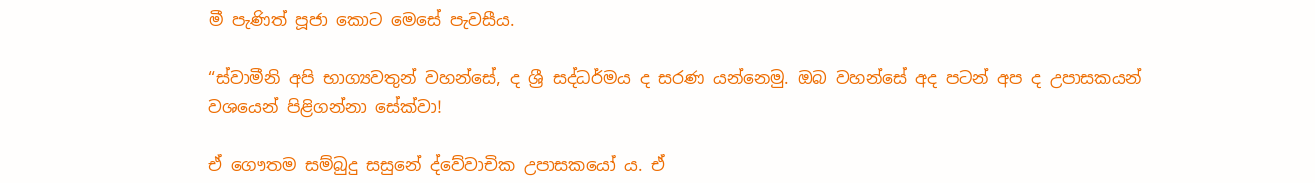මී පැණිත් පූජා කොට මෙසේ පැවසීය.

“ස්වාමීනි අපි භාග්‍යවතුන් වහන්සේ, ද ශ්‍රී සද්ධර්මය ද සරණ යන්නෙමු. ඔබ වහන්සේ අද පටන් අප ද උපාසකයන් වශයෙන් පිළිගන්නා සේක්වා!

ඒ ගෞතම සම්බුදු සසුනේ ද්වේවාචික උපාසකයෝ ය. ඒ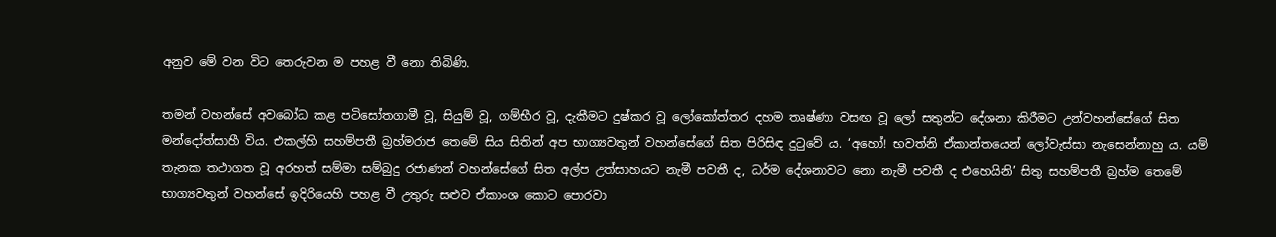අනුව මේ වන විට තෙරුවන ම පහළ වී නො තිබිණි.

තමන් වහන්සේ අවබෝධ කළ පටිසෝතගාමී වූ, සියුම් වූ, ගම්භීර වූ, දැකීමට දුෂ්කර වූ ලෝකෝත්තර දහම තෘෂ්ණා වසඟ වූ ලෝ සතුන්ට දේශනා කිරීමට උන්වහන්සේගේ සිත මන්දෝත්සාහී විය. එකල්හි සහම්පතී බ්‍රහ්මරාජ තෙමේ සිය සිතින් අප භාග්‍යවතුන් වහන්සේගේ සිත පිරිසිඳ දුටුවේ ය. ‘අහෝ! භවත්නි ඒකාන්තයෙන් ලෝවැස්සා නැසෙන්නාහු ය. යම් තැනක තථාගත වූ අරහත් සම්මා සම්බුදු රජාණන් වහන්සේගේ සිත අල්ප උත්සාහයට නැමී පවතී ද, ධර්ම දේශනාවට නො නැමී පවතී ද එහෙයිනි’ සිතු සහම්පතී බ්‍රහ්ම තෙමේ භාග්‍යවතුන් වහන්සේ ඉදිරියෙහි පහළ වී උතුරු සළුව ඒකාංශ කොට පොරවා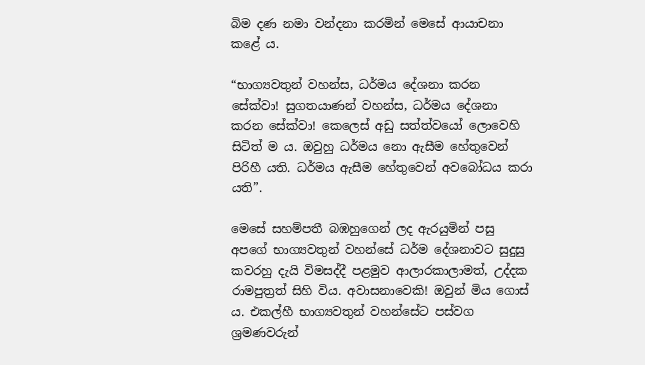බිම දණ නමා වන්දනා කරමින් මෙසේ ආයාචනා කළේ ය.

“භාග්‍යවතුන් වහන්ස, ධර්මය දේශනා කරන සේක්වා! සුගතයාණන් වහන්ස, ධර්මය දේශනා කරන සේක්වා! කෙලෙස් අඩු සත්ත්වයෝ ලොවෙහි සිටිත් ම ය. ඔවුහු ධර්මය නො ඇසීම හේතුවෙන් පිරිහී යති. ධර්මය ඇසීම හේතුවෙන් අවබෝධය කරා යති”.

මෙසේ සහම්පතී බඹහුගෙන් ලද ඇරයුමින් පසු අපගේ භාග්‍යවතුන් වහන්සේ ධර්ම දේශනාවට සුදුසු කවරහු දැයි විමසද්දී පළමුව ආලාරකාලාමත්, උද්දක රාමපුත්‍රත් සිහි විය. අවාසනාවෙකි! ඔවුන් මිය ගොස් ය. එකල්හී භාග්‍යවතුන් වහන්සේට පස්වග ශ්‍රමණවරුන්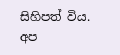සිහිපත් විය. අප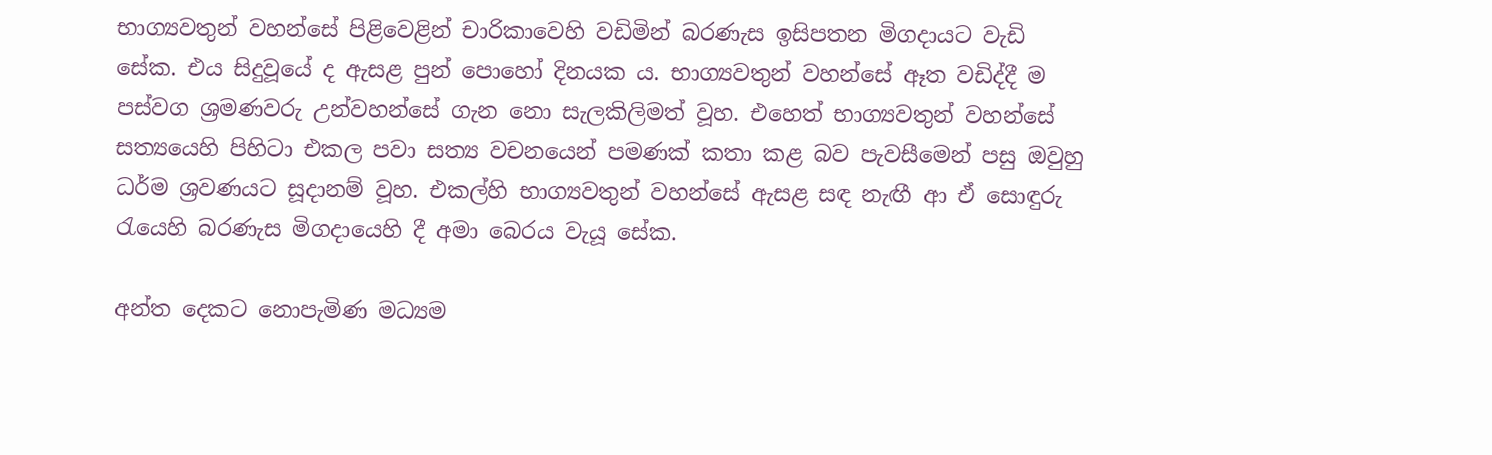භාග්‍යවතුන් වහන්සේ පිළිවෙළින් චාරිකාවෙහි වඩිමින් බරණැස ඉසිපතන මිගදායට වැඩි සේක. එය සිදුවූයේ ද ඇසළ පුන් පොහෝ දිනයක ය. භාග්‍යවතුන් වහන්සේ ඈත වඩිද්දී ම පස්වග ශ්‍රමණවරු උන්වහන්සේ ගැන නො සැලකිලිමත් වූහ. එහෙත් භාග්‍යවතුන් වහන්සේ සත්‍යයෙහි පිහිටා එකල පවා සත්‍ය වචනයෙන් පමණක් කතා කළ බව පැවසීමෙන් පසු ඔවුහු ධර්ම ශ්‍රවණයට සූදානම් වූහ. එකල්හි භාග්‍යවතුන් වහන්සේ ඇසළ සඳ නැඟී ආ ඒ සොඳුරු රැයෙහි බරණැස මිගදායෙහි දී අමා බෙරය වැයූ සේක.

අන්ත දෙකට නොපැමිණ මධ්‍යම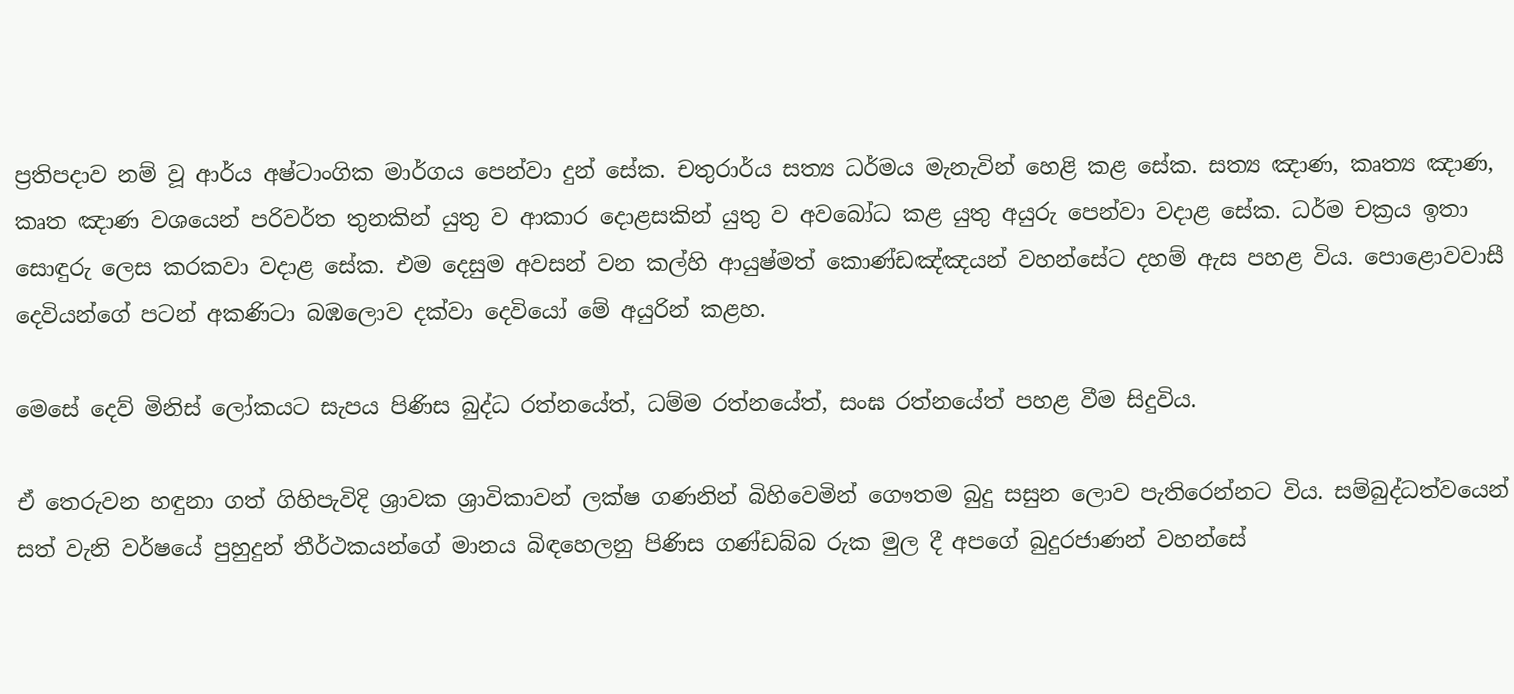ප්‍රතිපදාව නම් වූ ආර්ය අෂ්ටාංගික මාර්ගය පෙන්වා දුන් සේක. චතුරාර්ය සත්‍ය ධර්මය මැනැවින් හෙළි කළ සේක. සත්‍ය ඤාණ, කෘත්‍ය ඤාණ, කෘත ඤාණ වශයෙන් පරිවර්ත තුනකින් යුතු ව ආකාර දොළසකින් යුතු ව අවබෝධ කළ යුතු අයුරු පෙන්වා වදාළ සේක. ධර්ම චක්‍රය ඉතා සොඳුරු ලෙස කරකවා වදාළ සේක. එම දෙසුම අවසන් වන කල්හි ආයුෂ්මත් කොණ්ඩඤ්ඤයන් වහන්සේට දහම් ඇස පහළ විය. පොළොවවාසී දෙවියන්ගේ පටන් අකණිටා බඹලොව දක්වා දෙවියෝ මේ අයුරින් කළහ.

මෙසේ දෙව් මිනිස් ලෝකයට සැපය පිණිස බුද්ධ රත්නයේත්, ධම්ම රත්නයේත්, සංඝ රත්නයේත් පහළ වීම සිදුවිය.

ඒ තෙරුවන හඳුනා ගත් ගිහිපැවිදි ශ්‍රාවක ශ්‍රාවිකාවන් ලක්ෂ ගණනින් බිහිවෙමින් ගෞතම බුදු සසුන ලොව පැතිරෙන්නට විය. සම්බුද්ධත්වයෙන් සත් වැනි වර්ෂයේ පුහුදුන් තීර්ථකයන්ගේ මානය බිඳහෙලනු පිණිස ගණ්ඩබ්බ රුක මුල දී අපගේ බුදුරජාණන් වහන්සේ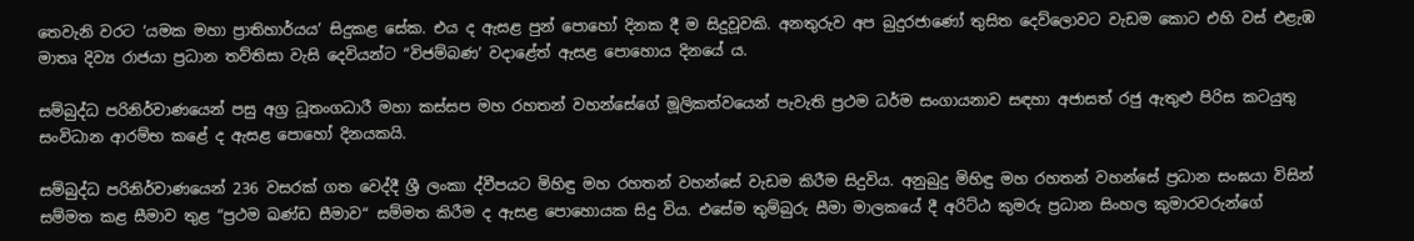තෙවැනි වරට ‘යමක මහා ප්‍රාතිහාර්යය’ සිදුකළ සේක. එය ද ඇසළ පුන් පොහෝ දිනක දී ම සිදුවූවකි. අනතුරුව අප බුදුරජාණෝ තුසිත දෙව්ලොවට වැඩම කොට එහි වස් එළැඹ මාතෘ දිව්‍ය රාජයා ප්‍රධාන තව්තිසා වැසි දෙවියන්ට “විජම්බණ’ වදාළේත් ඇසළ පොහොය දිනයේ ය.

සම්බුද්ධ පරිනිර්වාණයෙන් පසු අග්‍ර ධූතංගධාරී මහා කස්සප මහ රහතන් වහන්සේගේ මූලිකත්වයෙන් පැවැති ප්‍රථම ධර්ම සංගායනාව සඳහා අජාසත් රජු ඇතුළු පිරිස කටයුතු සංවිධාන ආරම්භ කළේ ද ඇසළ පොහෝ දිනයකයි.

සම්බුද්ධ පරිනිර්වාණයෙන් 236 වසරක් ගත වෙද්දී ශ්‍රී ලංකා ද්වීපයට මිහිඳු මහ රහතන් වහන්සේ වැඩම කිරීම සිදුවිය. අනුබුදු මිහිඳු මහ රහතන් වහන්සේ ප්‍රධාන සංඝයා විසින් සම්මත කළ සීමාව තුළ “ප්‍රථම ඛණ්ඩ සීමාව“ සම්මත කිරීම ද ඇසළ පොහොයක සිදු විය. එසේම තුම්බුරු සීමා මාලකයේ දී අරිට්ඨ කුමරු ප්‍රධාන සිංහල කුමාරවරුන්ගේ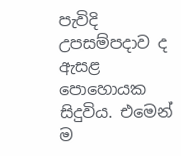පැවිදි උපසම්පදාව ද ඇසළ පොහොයක සිදුවිය. එමෙන් ම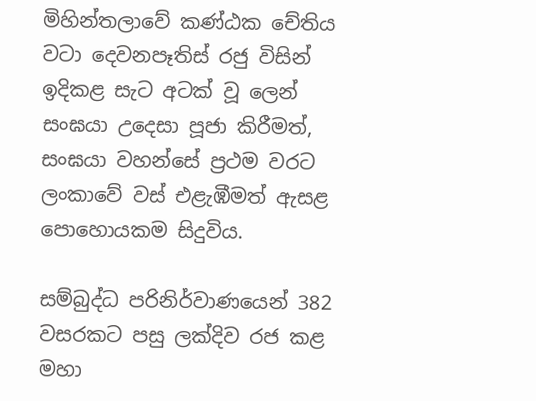මිහින්තලාවේ කණ්ඨක චේතිය වටා දෙවනපෑතිස් රජු විසින් ඉදිකළ සැට අටක් වූ ලෙන් සංඝයා උදෙසා පූජා කිරීමත්, සංඝයා වහන්සේ ප්‍රථම වරට ලංකාවේ වස් එළැඹීමත් ඇසළ පොහොයකම සිදුවිය.

සම්බුද්ධ පරිනිර්වාණයෙන් 382 වසරකට පසු ලක්දිව රජ කළ මහා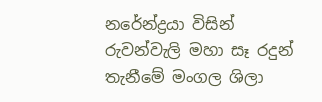නරේන්ද්‍රයා විසින් රුවන්වැලි මහා සෑ රදුන් තැනීමේ මංගල ශිලා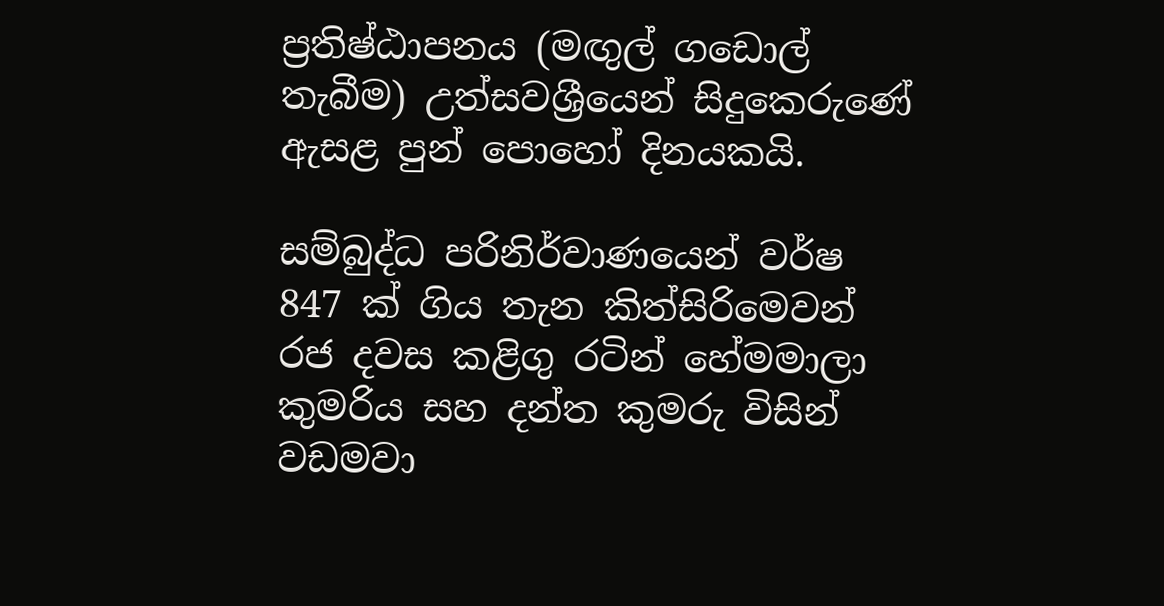ප්‍රතිෂ්ඨාපනය (මඟුල් ගඩොල් තැබීම) උත්සවශ්‍රීයෙන් සිදුකෙරුණේ ඇසළ පුන් පොහෝ දිනයකයි.

සම්බුද්ධ පරිනිර්වාණයෙන් වර්ෂ 847 ක් ගිය තැන කිත්සිරිමෙවන් රජ දවස කළිගු රටින් හේමමාලා කුමරිය සහ දන්ත කුමරු විසින් වඩමවා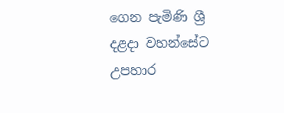ගෙන පැමිණි ශ්‍රී දළදා වහන්සේට උපහාර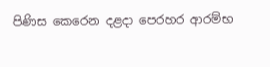පිණිස කෙරෙන දළදා පෙරහර ආරම්භ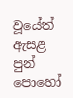වූයේත් ඇසළ පුන් පොහෝ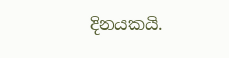දිනයකයි.